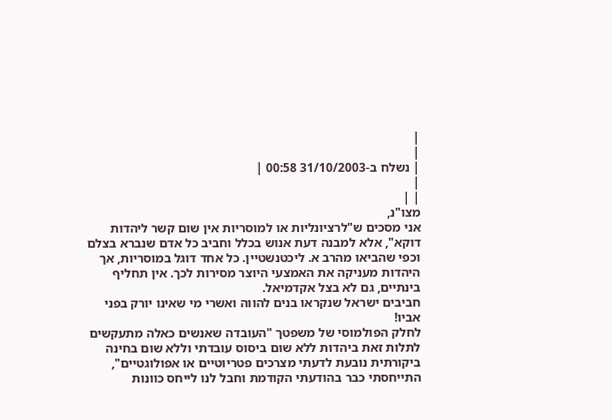|
|
| נשלח ב-31/10/2003 00:58 |
|
| |
מצו"נ,
אני מסכים ש"לרציונליות או למוסריות אין שום קשר ליהדות דוקא", אלא למבנה דעת אנוש בכלל וחביב כל אדם שנברא בצלם וכפי שהביאו מהרב א. ליכטנשטיין. כל אחד דוגל במוסריות, אך היהדות מעניקה את האמצעי היוצר מסירות לכך. אין תחליף בינתיים, גם לא בצל אקדמיאל.
חביבים ישראל שנקראו בנים להווה ואשרי מי שאינו יורק בפני אביו!
לחלק הפולמוסי של משפטך "העובדה שאנשים כאלה מתעקשים לתלות זאת ביהדות ללא שום ביסוס עובדתי וללא שום בחינה ביקורתית נובעת לדעתי מצרכים פטריוטיים או אפולוגטיים", התייחסתי כבר בהודעתי הקודמת וחבל לנו לייחס כוונות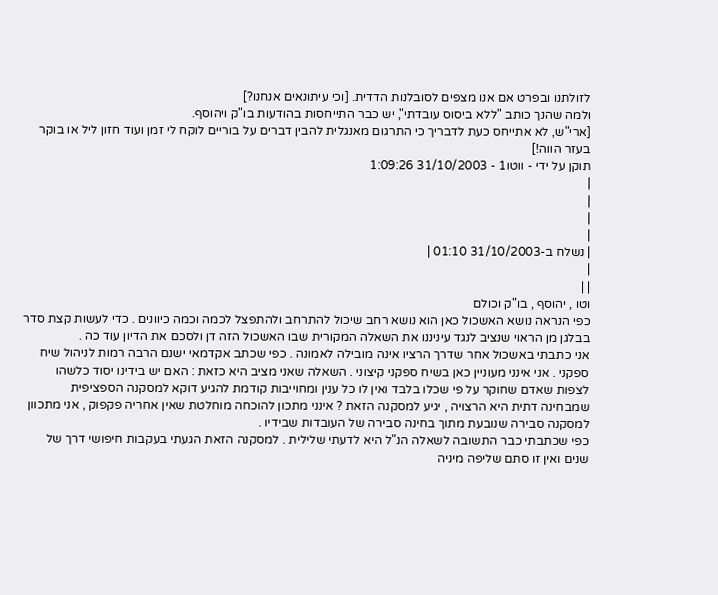לזולתנו ובפרט אם אנו מצפים לסובלנות הדדית. [וכי עיתונאים אנחנו?]
ולמה שהנך כותב "ללא ביסוס עובדתי", יש כבר התייחסות בהודעות בו"ק ויהוסף.
[ארי"ש, לא אתייחס כעת לדבריך כי התרגום מאנגלית להבין דברים על בוריים לוקח לי זמן ועוד חזון ליל או בוקר בעזר הווה!]
תוקן על ידי - ווטו1 - 31/10/2003 1:09:26
|
|
|
|
| נשלח ב-31/10/2003 01:10 |
|
| |
וטו , יהוסף , בו"ק וכולם
כפי הנראה נושא האשכול כאן הוא נושא רחב שיכול להתרחב ולהתפצל לכמה וכמה כיוונים . כדי לעשות קצת סדר בבלגן מן הראוי שנציב לנגד עיניננו את השאלה המקורית שבו האשכול הזה דן ולסכם את הדיון עוד כה .
אני כתבתי באשכול אחר שדרך הרציו אינה מובילה לאמונה . כפי שכתב אקדמאי ישנם הרבה רמות לניהול שיח ספקני . אני אינני מעוניין כאן בשיח ספקני קיצוני . השאלה שאני מציב היא כזאת : האם יש בידינו יסוד כלשהו לצפות שאדם שחוקר על פי שכלו בלבד ואין לו כל ענין ומחוייבות קודמת להגיע דוקא למסקנה הספציפית שמבחינה דתית היא הרצויה , יגיע למסקנה הזאת ? אינני מתכון להוכחה מוחלטת שאין אחריה פקפוק , אני מתכוון למסקנה סבירה שנובעת מתוך בחינה סבירה של העובדות שבידיו .
כפי שכתבתי כבר התשובה לשאלה הנ"ל היא לדעתי שלילית . למסקנה הזאת הגעתי בעקבות חיפושי דרך של שנים ואין זו סתם שליפה מיניה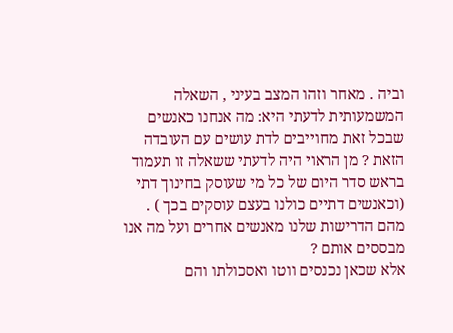וביה . מאחר וזהו המצב בעיני , השאלה המשמעותית לדעתי היא: מה אנחנו כאנשים שבכל זאת מחוייבים לדת עושים עם העובדה הזאת ? מן הראוי היה לדעתי ששאלה זו תעמוד בראש סדר היום של כל מי שעוסק בחינוך דתי (וכאנשים דתיים כולנו בעצם עוסקים בכך ) . מהם הדרישות שלנו מאנשים אחרים ועל מה אנו מבססים אותם ?
אלא שכאן נכנסים ווטו ואסכולתו והם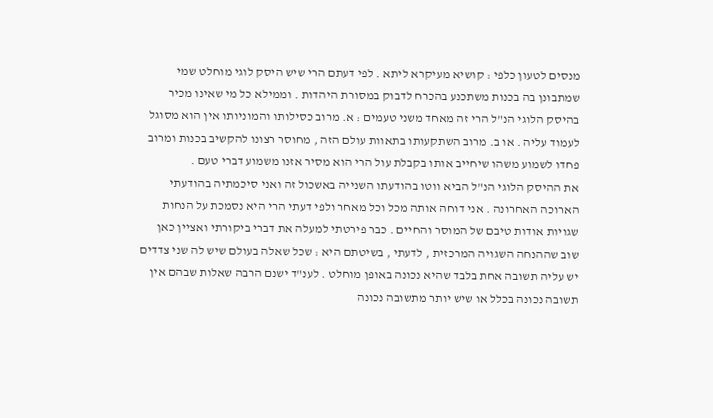מנסים לטעון כלפי : קושיא מעיקרא ליתא . לפי דעתם הרי שיש היסק לוגי מוחלט שמי שמתבונן בה בכנות משתכנע בהכרח לדבוק במסורת היהדות . וממילא כל מי שאינו מכיר בהיסק הלוגי הנ"ל הרי זה מאחד משני טעמים : א. מרוב כסילותו והמוניותו אין הוא מסוגל לעמוד עליה . או ב. מרוב השתקעותו בתאוות עולם הזה , מחוסר רצונו להקשיב בכנות ומרוב פחדו לשמוע משהו שיחייב אותו בקבלת עול הרי הוא מסיר אזנו משמוע דברי טעם .
את ההיסק הלוגי הנ"ל הביא ווטו בהודעתו השנייה באשכול זה ואני סיכמתיה בהודעתי הארוכה האחרונה . אני דוחה אותה מכל וכל מאחר ולפי דעתי הרי היא נסמכת על הנחות שגויות אודות טיבם של המוסר והחיים . כבר פירטתי למעלה את דברי ביקורתי ואציין כאן שוב שההנחה השגויה המרכזית , לדעתי , בשיטתם היא : שכל שאלה בעולם שיש לה שני צדדים יש עליה תשובה אחת בלבד שהיא נכונה באופן מוחלט . לענ"ד ישנם הרבה שאלות שבהם אין תשובה נכונה בכלל או שיש יותר מתשובה נכונה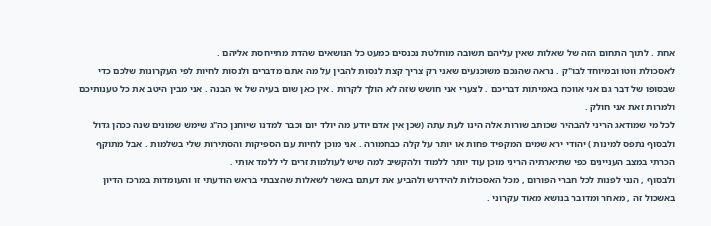אחת . לתוך התחום הזה של שאלות שאין עליהם תשובה מוחלטת נכנסים כמעט כל הנושאים שהדת מתייחסת אליהם .
לאסכולת ווטו ובמיוחד לבו"ק . נראה שהנכם משוכנעים שאני רק צריך קצת לנסות להבין על מה אתם מדברים ולנסות לחיות לפי העקרונות שלכם כדי שבסופו של דבר גם אני אווכח באמיתות דבריכם . לצערי אני חושש שזה לא הולך לקרות . אין כאן שום בעיה של אי הבנה . אני מבין היטב את כל טענותיכם ולמרות זאת אני חולק .
לכל מי שמודאג הריני להבהיר שכותב שורות אלה הינו לעת עתה (שכן אין אדם יודע מה יולד יום וכבר למדנו שיוחנן כה"ג שימש שמונים שנה ככהן גדול ולבסוף נתפס למינות ) יהודי ירא שמים המקפיד פחות או יותר על קלה כבחמורה . אני מוכן לחיות עם הספיקות והסתירות שלי בשלמות . אבל מתוקף הכרתי במצב העניינים כפי שתיארתיה הריני מוכן עוד יותר ללמוד ולהקשיב למה שיש לעולמות זרים לי ללמד אותי .
ולבסוף , הנני לפנות לכל חברי הפורום , מכל האסכולות להידרש ולהביע את דעתם באשר לשאלות שהצבתי בראש הודעתי זו והעומדות במרכז הדיון באשכול זה , מאחר ומדובר בנושא מאוד עקרוני .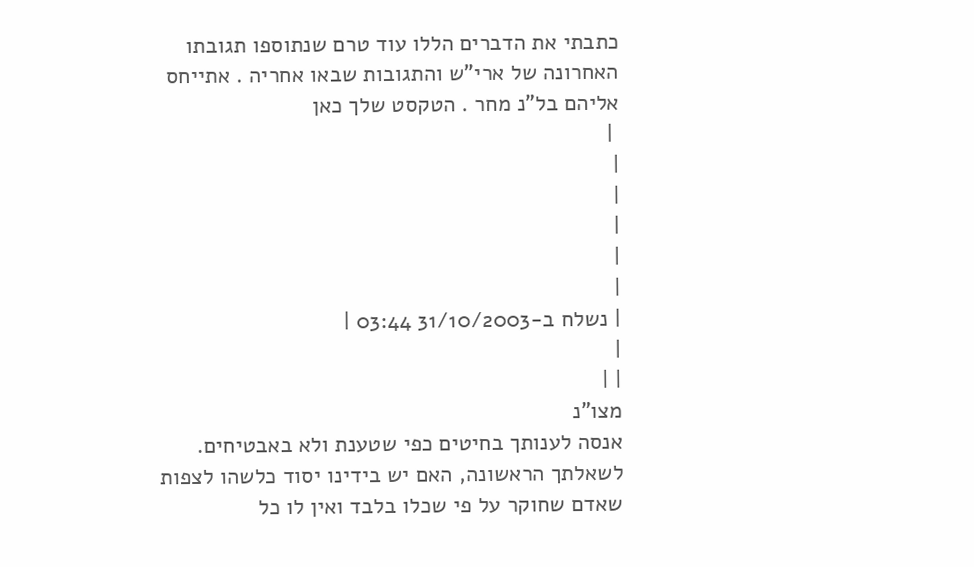כתבתי את הדברים הללו עוד טרם שנתוספו תגובתו האחרונה של ארי"ש והתגובות שבאו אחריה . אתייחס אליהם בל"נ מחר . הטקסט שלך כאן
 |
|
|
|
|
|
| נשלח ב-31/10/2003 03:44 |
|
| |
מצו"נ
אנסה לענותך בחיטים כפי שטענת ולא באבטיחים.
לשאלתך הראשונה, האם יש בידינו יסוד כלשהו לצפות שאדם שחוקר על פי שכלו בלבד ואין לו כל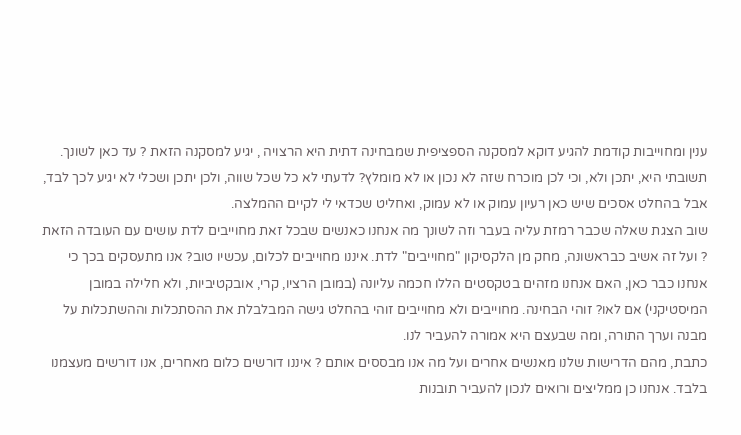ענין ומחוייבות קודמת להגיע דוקא למסקנה הספציפית שמבחינה דתית היא הרצויה , יגיע למסקנה הזאת ? עד כאן לשונך. תשובתי היא, יתכן ולא, וכי לכן מוכרח שזה לא נכון או לא מומלץ? לדעתי לא כל שכל שווה, ולכן יתכן ושכלי לא יגיע לכך לבד, אבל בהחלט אסכים שיש כאן רעיון עמוק או לא עמוק, ואחליט שכדאי לי לקיים ההמלצה.
שוב הצגת שאלה שכבר רמזת עליה בעבר וזה לשונך מה אנחנו כאנשים שבכל זאת מחוייבים לדת עושים עם העובדה הזאת ? ועל זה אשיב כבראשונה, מחק מן הלקסיקון "מחוייבים" לדת. איננו מחוייבים לכלום, עכשיו טוב? אנו מתעסקים בכך כי אנחנו כבר כאן, האם אנחנו מזהים בטקסטים הללו חכמה עליונה (במובן הרציו, קרי, אובקטיביות, ולא חלילה במובן המיסטיקני) אם לאו? זוהי הבחינה. מחוייבים ולא מחוייבים זוהי בהחלט גישה המבלבלת את ההסתכלות וההשתכלות על מבנה וערך התורה, ומה שבעצם היא אמורה להעביר לנו.
כתבת, מהם הדרישות שלנו מאנשים אחרים ועל מה אנו מבססים אותם ? איננו דורשים כלום מאחרים, אנו דורשים מעצמנו בלבד. אנחנו כן ממליצים ורואים לנכון להעביר תובנות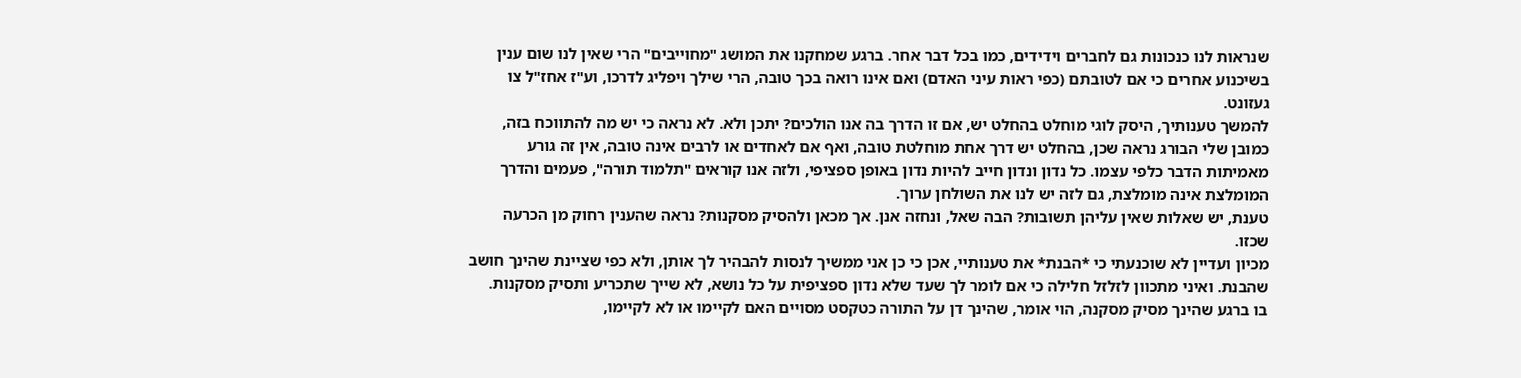שנראות לנו כנכונות גם לחברים וידידים, כמו בכל דבר אחר. ברגע שמחקנו את המושג "מחוייבים" הרי שאין לנו שום ענין בשיכנוע אחרים כי אם לטובתם (כפי ראות עיני האדם) ואם אינו רואה בכך טובה, הרי שילך ויפליג לדרכו, וע"ז אחז"ל צו געזונט.
להמשך טענותיך, היסק לוגי מוחלט בהחלט יש, אם זו הדרך בה אנו הולכים? יתכן ולא. לא נראה כי יש מה להתווכח בזה, כמובן שלי הבורג נראה שכן, בהחלט יש דרך אחת מוחלטת טובה, ואף אם לאחדים או לרבים אינה טובה, אין זה גורע מאמיתות הדבר כלפי עצמו. כל נדון ונדון חייב להיות נדון באופן ספציפי, ולזה אנו קוראים "תלמוד תורה", פעמים והדרך המומלצת אינה מומלצת, גם לזה יש לנו את השולחן ערוך.
טענת, יש שאלות שאין עליהן תשובות? הבה שאל, ונחזה אנן. אך מכאן ולהסיק מסקנות? נראה שהענין רחוק מן הכרעה שכזו.
מכיון ועדיין לא שוכנעתי כי *הבנת* את טענותיי, אכן כי כן אני ממשיך לנסות להבהיר לך אותן, ולא כפי שציינת שהינך חושב שהבנת. ואיני מתכוון לזלזל חלילה כי אם לומר לך שעד שלא נדון ספציפית על כל נושא, לא שייך שתכריע ותסיק מסקנות.
בו ברגע שהינך מסיק מסקנה, הוי אומר, שהינך דן על התורה כטקסט מסויים האם לקיימו או לא לקיימו,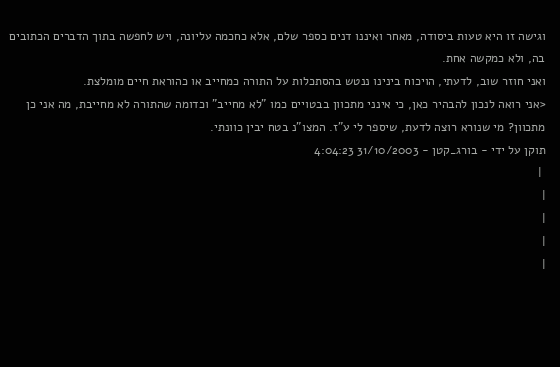וגישה זו היא טעות ביסודה, מאחר ואיננו דנים כספר שלם, אלא כחכמה עליונה, ויש לחפשה בתוך הדברים הכתובים בה, ולא כמקשה אחת.
ואני חוזר שוב, לדעתי, הויכוח בינינו ננטש בהסתכלות על התורה כמחייב או כהוראת חיים מומלצת.
<אני רואה לנכון להבהיר כאן, כי אינני מתכוון בבטויים כמו "לא מחייב" וכדומה שהתורה לא מחייבת, מה אני כן מתכוון? מי שנורא רוצה לדעת, שיספר לי ע"ז. המצו"נ בטח יבין כוונתי.
תוקן על ידי - בורג_קטן - 31/10/2003 4:04:23
 |
|
|
|
|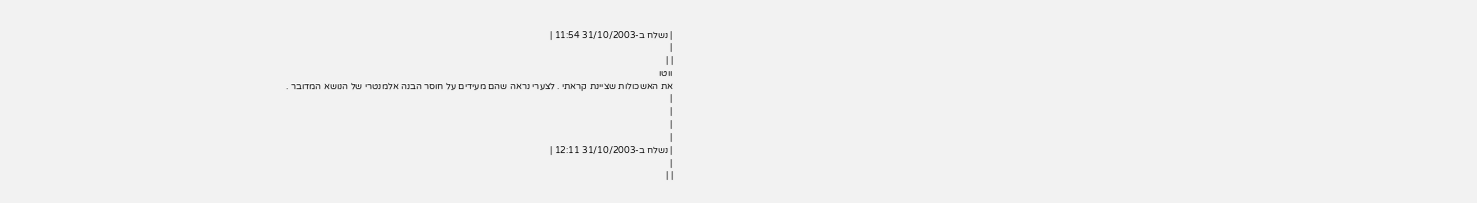| נשלח ב-31/10/2003 11:54 |
|
| |
ווטו
את האשכולות שציינת קראתי . לצערי נראה שהם מעידים על חוסר הבנה אלמנטרי של הנושא המדובר .
|
|
|
|
| נשלח ב-31/10/2003 12:11 |
|
| |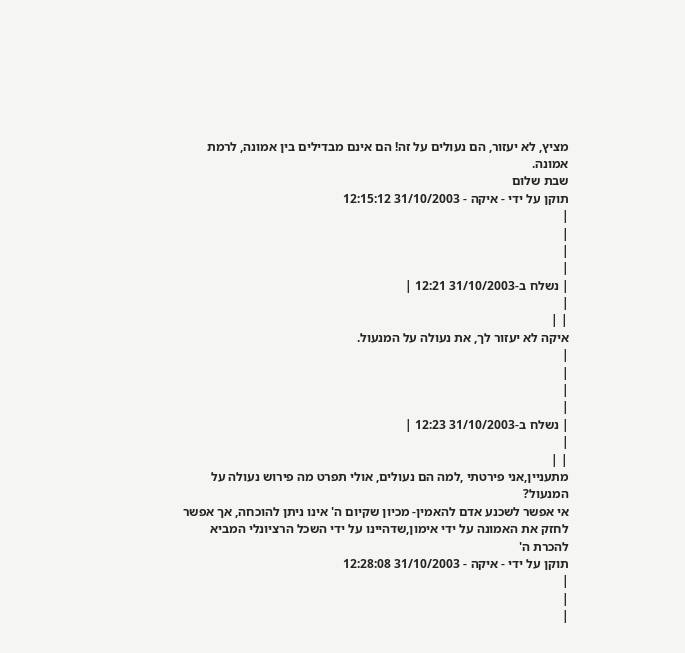מציץ, לא יעזור, הם נעולים על זה! הם אינם מבדילים בין אמונה, לרמת אמונה.
שבת שלום
תוקן על ידי - איקה - 31/10/2003 12:15:12
|
|
|
|
| נשלח ב-31/10/2003 12:21 |
|
| |
איקה לא יעזור לך, את נעולה על המנעול.
|
|
|
|
| נשלח ב-31/10/2003 12:23 |
|
| |
מתעניין,אני פירטתי ,למה הם נעולים, אולי תפרט מה פירוש נעולה על המנעול?
אי אפשר לשכנע אדם להאמין- מכיון שקיום ה' אינו ניתן להוכחה, אך אפשר לחזק את האמונה על ידי אימון,שדהיינו על ידי השכל הרציונלי המביא להכרת ה'
תוקן על ידי - איקה - 31/10/2003 12:28:08
|
|
|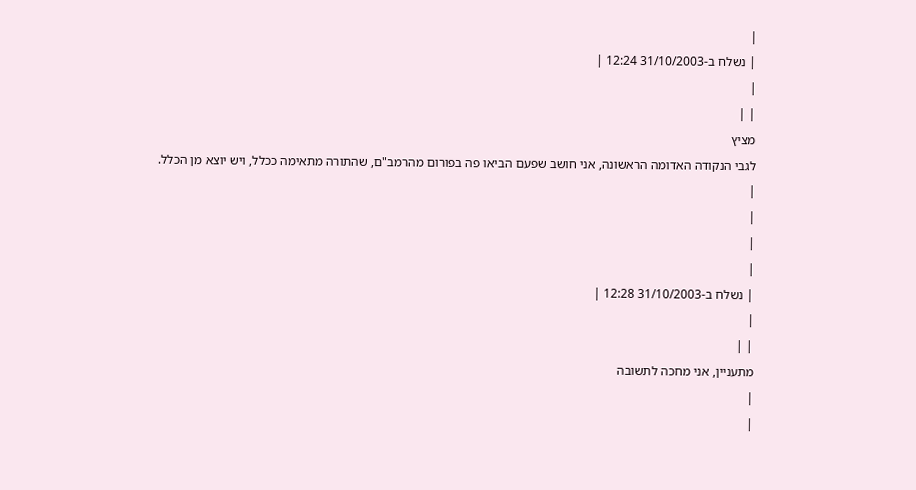|
| נשלח ב-31/10/2003 12:24 |
|
| |
מציץ
לגבי הנקודה האדומה הראשונה, אני חושב שפעם הביאו פה בפורום מהרמב"ם, שהתורה מתאימה ככלל, ויש יוצא מן הכלל.
|
|
|
|
| נשלח ב-31/10/2003 12:28 |
|
| |
מתעניין, אני מחכה לתשובה
|
|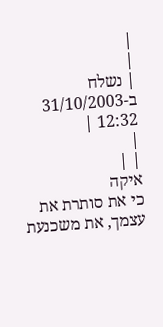|
|
| נשלח ב-31/10/2003 12:32 |
|
| |
איקה
כי את סותרת את עצמך, את משכנעת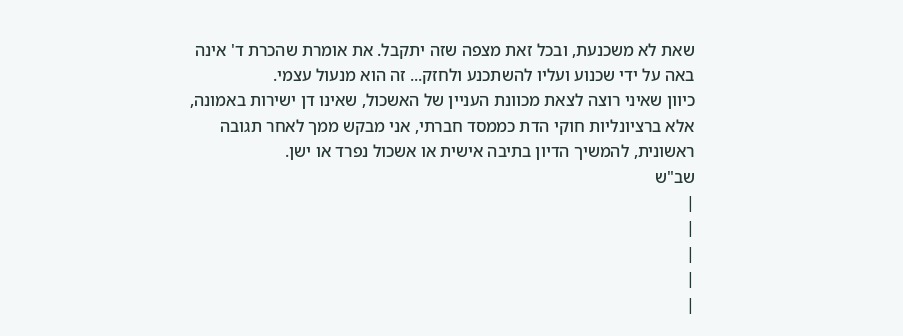שאת לא משכנעת, ובכל זאת מצפה שזה יתקבל. את אומרת שהכרת ד' אינה באה על ידי שכנוע ועליו להשתכנע ולחזק... זה הוא מנעול עצמי.
כיוון שאיני רוצה לצאת מכוונת העניין של האשכול, שאינו דן ישירות באמונה, אלא ברציונליות חוקי הדת כממסד חברתי, אני מבקש ממך לאחר תגובה ראשונית, להמשיך הדיון בתיבה אישית או אשכול נפרד או ישן.
שב"ש
|
|
|
|
|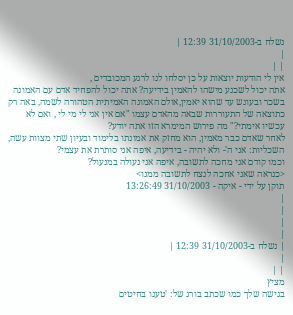נשלח ב-31/10/2003 12:39 |
|
| |
אין לי הודעות יוצאות על כן יסלחו לנו לרגע המכובדים ,
אתה יכול לשכנע מישהו להאמין בידיעה? אתה יכול להפחיד אדם עם האמונה בשכר ובעונש עד שהוא יאמין,אולם האמונה האמיתית הטהורה לשמה, באה רק כתוצאה של התעוררות שבאה מהאדם עצמו "אם אין אני לי מי לי , ואם לא עכשיו אימתי?" מה פירוש המימרא הזו אתה יודע?
לאחר שאדם כבר מאמין, הוא מחזק את אמונתו בלימוד ובעיון שתי מצוות עשה, השכליות: אני ה'- ולא יהיה - בידיעה, איפה אני סותרת את עצמי?
וכמו קודם אני מחכה לתשובה, איפה אני נעולה במנעול?
<כנראה שאני אחכה לנצח לתשובה ממנו>
תוקן על ידי - איקה - 31/10/2003 13:26:49
|
|
|
|
| נשלח ב-31/10/2003 12:39 |
|
| |
מציץ
בגישה שלך כמו שכתב בורג של: 'טענו בחיטים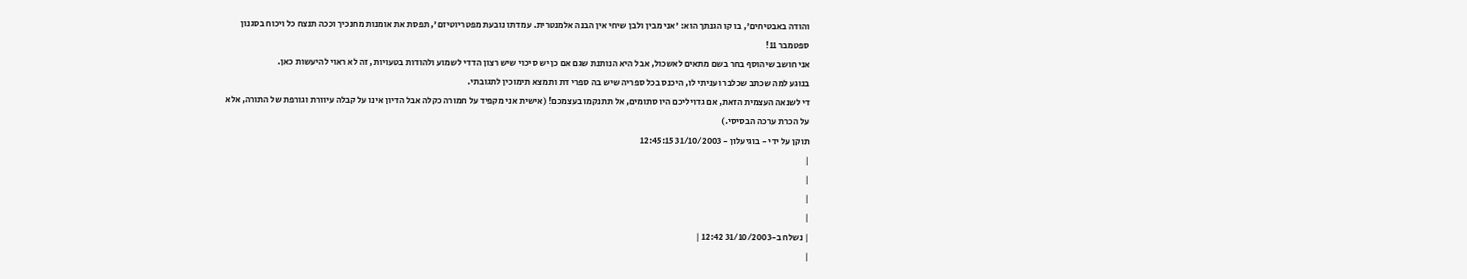והודה באבטיחים', בו קו הגנתך הוא: 'אני מבין ולבן שיחי אין הבנה אלמנטרית. עמדתו נובעת מפטריוטיזם', תפסת את אומנות מחנכיך וככה תנצח כל ויכוח בסגנון ספטמבר 11!
אני חושב שיהוסף בחר בשם מתאים לאשכול, אבל היא הנותנת שגם אם כן יש סיכוי שיש רצון הדדי לשמוע ולהודות בטעויות, זה לא ראוי להיעשות כאן.
בנוגע למה שכתב שכלבר ועניתי לו, היכנס בכל ספריה שיש בה ספרי דת ותמצא תימוכין לתגובתי.
די לשנאה העצמית הזאת, אם גדויליכם היו סתומים, אל תתנקמו בעצמכם! (אישית אני מקפיד על חמורה כקלה אבל הדיון אינו על קבלה עיוורת וגורפת של התורה, אלא על הכרת ערכה הבסיסי.)
תוקן על ידי - בוגיעלון - 31/10/2003 12:45:15
|
|
|
|
| נשלח ב-31/10/2003 12:42 |
|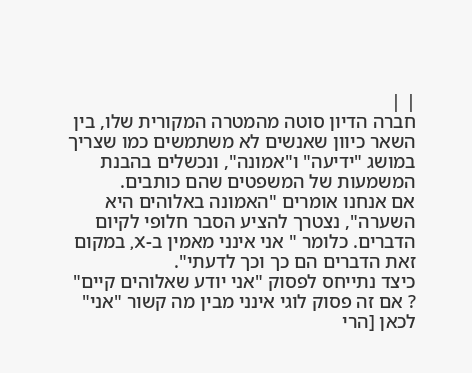| |
חברה הדיון סוטה מהמטרה המקורית שלו, בין השאר כיוון שאנשים לא משתמשים כמו שצריך במושג "ידיעה" ו"אמונה", ונכשלים בהבנת המשמעות של המשפטים שהם כותבים.
אם אנחנו אומרים "האמונה באלוהים היא השערה", נצטרך להציע הסבר חלופי לקיום הדברים. כלומר " אני אינני מאמין ב-X, במקום זאת הדברים הם כך וכך לדעתי".
כיצד נתייחס לפסוק "אני יודע שאלוהים קיים" ? אם זה פסוק לוגי אינני מבין מה קשור "אני" לכאן [הרי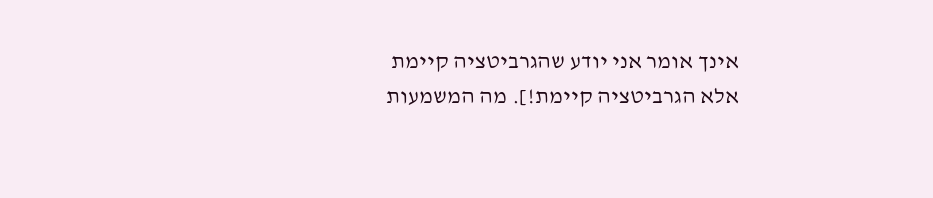אינך אומר אני יודע שהגרביטציה קיימת אלא הגרביטציה קיימת!]. מה המשמעות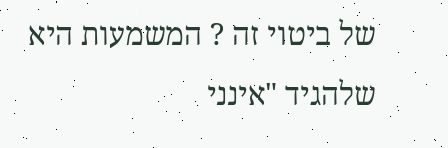של ביטוי זה ? המשמעות היא שלהגיד "אינני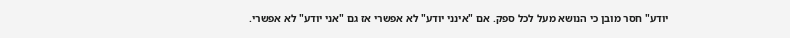יודע" חסר מובן כי הנושא מעל לכל ספק. אם "אינני יודע" לא אפשרי אז גם "אני יודע" לא אפשרי.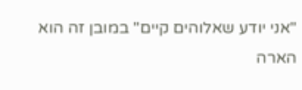"אני יודע שאלוהים קיים" במובן זה הוא הארה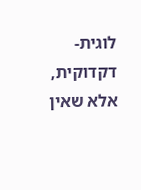לוגית-דקדוקית, אלא שאין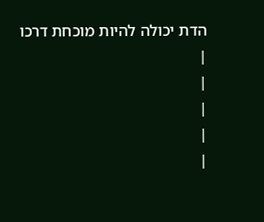הדת יכולה להיות מוכחת דרכו
|
|
|
|
|